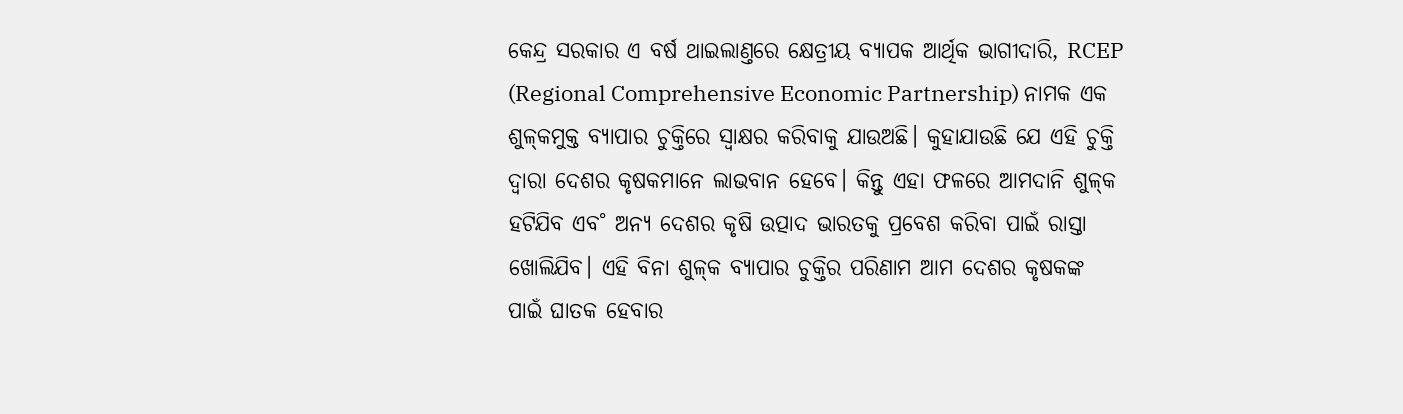କେନ୍ଦ୍ର ସରକାର ଏ ବର୍ଷ ଥାଇଲାଣ୍ତରେ କ୍ଷେତ୍ରୀୟ ବ୍ୟାପକ ଆର୍ଥିକ ଭାଗୀଦାରି, RCEP (Regional Comprehensive Economic Partnership) ନାମକ ଏକ ଶୁଳ୍‌କମୁକ୍ତ ବ୍ୟାପାର ଚୁକ୍ତିରେ ସ୍ବାକ୍ଷର କରିବାକୁ ଯାଉଅଛି। କୁହାଯାଉଛି ଯେ ଏହି ଚୁକ୍ତି ଦ୍ବାରା ଦେଶର କୃଷକମାନେ ଲାଭବାନ ହେବେ। କିନ୍ତୁ ଏହା ଫଳରେ ଆମଦାନି ଶୁଳ୍‌କ ହଟିଯିବ ଏବ˚ ଅନ୍ୟ ଦେଶର କୃଷି ଉତ୍ପାଦ ଭାରତକୁ ପ୍ରବେଶ କରିବା ପାଇଁ ରାସ୍ତା ଖୋଲିଯିବ। ଏହି ବିନା ଶୁଳ୍‌କ ବ୍ୟାପାର ଚୁକ୍ତିର ପରିଣାମ ଆମ ଦେଶର କୃଷକଙ୍କ ପାଇଁ ଘାତକ ହେବାର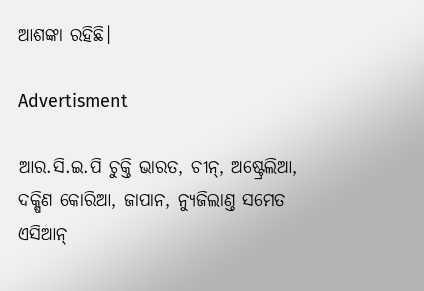ଆଶଙ୍କା ରହିଛି।

Advertisment

ଆର.ସି.ଇ.ପି ଚୁକ୍ତି ଭାରତ, ଚୀନ୍‌, ଅଷ୍ଟ୍ରେଲିଆ, ଦକ୍ଷିଣ କୋରିଆ, ଜାପାନ, ନ୍ୟୁଜିଲାଣ୍ତ ସମେତ ଏସିଆନ୍‌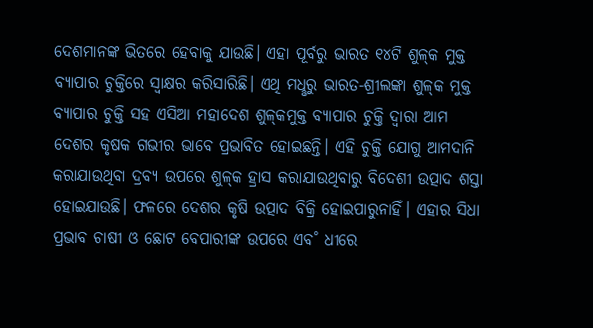ଦେଶମାନଙ୍କ ଭିତରେ ହେବାକୁ ଯାଉଛି। ଏହା ପୂର୍ବରୁ ଭାରତ ୧୪ଟି ଶୁଳ୍‌କ ମୁକ୍ତ ବ୍ୟାପାର ଚୁକ୍ତିରେ ସ୍ବାକ୍ଷର କରିସାରିଛି। ଏଥି ମଧୢରୁ ଭାରତ-ଶ୍ରୀଲଙ୍କା ଶୁଳ୍‌କ ମୁକ୍ତ ବ୍ୟାପାର ଚୁକ୍ତି ସହ ଏସିଆ ମହାଦେଶ ଶୁଳ୍‌କମୁକ୍ତ ବ୍ୟାପାର ଚୁକ୍ତି ଦ୍ବାରା ଆମ ଦେଶର କୃଷକ ଗଭୀର ଭାବେ ପ୍ରଭାବିତ ହୋଇଛନ୍ତି। ଏହି ଚୁକ୍ତି ଯୋଗୁ ଆମଦାନି କରାଯାଉଥିବା ଦ୍ରବ୍ୟ ଉପରେ ଶୁଳ୍‌କ ହ୍ରାସ କରାଯାଉଥିବାରୁ ବିଦେଶୀ ଉତ୍ପାଦ ଶସ୍ତା ହୋଇଯାଉଛି। ଫଳରେ ଦେଶର କୃଷି ଉତ୍ପାଦ ବିକ୍ରି ହୋଇପାରୁନାହିଁ। ଏହାର ସିଧା ପ୍ରଭାବ ଚାଷୀ ଓ ଛୋଟ ବେପାରୀଙ୍କ ଉପରେ ଏବ˚ ଧୀରେ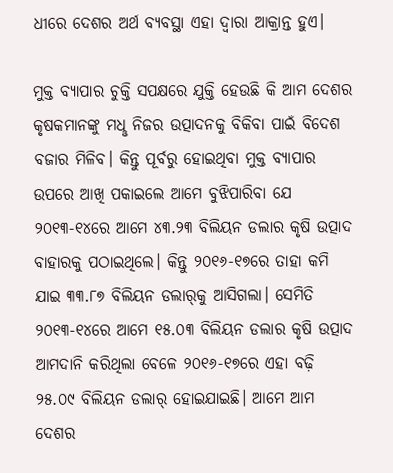ଧୀରେ ଦେଶର ଅର୍ଥ ବ୍ୟବସ୍ଥା ଏହା ଦ୍ବାରା ଆକ୍ରାନ୍ତ ହୁଏ।

ମୁକ୍ତ ବ୍ୟାପାର ଚୁକ୍ତି ସପକ୍ଷରେ ଯୁକ୍ତି ହେଉଛି କି ଆମ ଦେଶର କୃଷକମାନଙ୍କୁ ମଧୢ ନିଜର ଉତ୍ପାଦନକୁ ବିକିବା ପାଇଁ ବିଦେଶ ବଜାର ମିଳିବ। କିନ୍ତୁ ପୂର୍ବରୁ ହୋଇଥିବା ମୁକ୍ତ ବ୍ୟାପାର ଉପରେ ଆଖି ପକାଇଲେ ଆମେ ବୁଝିପାରିବା ଯେ ୨୦୧୩-୧୪ରେ ଆମେ ୪୩.୨୩ ବିଲିୟନ ଡଲାର‌ କୃଷି ଉତ୍ପାଦ ବାହାରକୁ ପଠାଇଥିଲେ। କିନ୍ତୁ ୨୦୧୬-୧୭ରେ ତାହା କମି ଯାଇ ୩୩.୮୭ ବିଲିୟନ ଡଲାର‌୍‌କୁ ଆସିଗଲା। ସେମିତି ୨୦୧୩-୧୪ରେ ଆମେ ୧୫.୦୩ ବିଲିୟନ ଡଲାର କୃଷି ଉତ୍ପାଦ ଆମଦାନି କରିଥିଲା ବେଳେ ୨୦୧୬-୧୭ରେ ଏହା ବଢ଼ି ୨୫.୦୯ ବିଲିୟନ ଡଲାର‌୍‌ ହୋଇଯାଇଛି। ଆମେ ଆମ ଦେଶର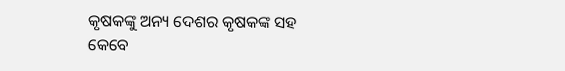କୃଷକଙ୍କୁ ଅନ୍ୟ ଦେଶର କୃଷକଙ୍କ ସହ କେବେ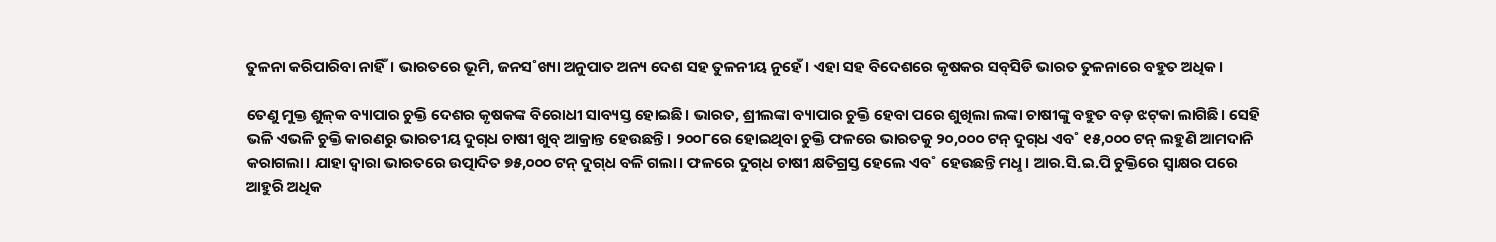ତୁଳନା କରିପାରିବା ନାହିଁ। ଭାରତରେ ଭୂମି, ଜନସ˚ଖ୍ୟା ଅନୁପାତ ଅନ୍ୟ ଦେଶ ସହ ତୁଳନୀୟ ନୁହେଁ। ଏହା ସହ ବିଦେଶରେ କୃଷକର ସବ୍‌ସିଡି ଭାରତ ତୁଳନାରେ ବହୁତ ଅଧିକ।

ତେଣୁ ମୁକ୍ତ ଶୁଳ୍‌କ ବ୍ୟାପାର ଚୁକ୍ତି ଦେଶର କୃଷକଙ୍କ ବିରୋଧୀ ସାବ୍ୟସ୍ତ ହୋଇଛି। ଭାରତ, ଶ୍ରୀଲଙ୍କା ବ୍ୟାପାର ଚୁକ୍ତି ହେବା ପରେ ଶୁଖିଲା ଲଙ୍କା ଚାଷୀଙ୍କୁ ବହୁତ ବଡ଼ ଝଟ୍‌କା ଲାଗିଛି। ସେହି ଭଳି ଏଭଳି ଚୁକ୍ତି କାରଣରୁ ଭାରତୀୟ ଦୁଗ୍‌ଧ ଚାଷୀ ଖୁବ୍‌ ଆକ୍ରାନ୍ତ ହେଉଛନ୍ତି। ୨୦୦୮ରେ ହୋଇଥିବା ଚୁକ୍ତି ଫଳରେ ଭାରତକୁ ୨୦,୦୦୦ ଟନ୍‌ ଦୁଗ୍‌ଧ ଏବ˚ ୧୫,୦୦୦ ଟନ୍‌ ଲହୁଣି ଆମଦାନି କରାଗଲା। ଯାହା ଦ୍ବାରା ଭାରତରେ ଉତ୍ପାଦିତ ୭୫,୦୦୦ ଟନ୍‌ ଦୁଗ୍‌ଧ ବଳି ଗଲା। ଫଳରେ ଦୁଗ୍‌ଧ ଚାଷୀ କ୍ଷତିଗ୍ରସ୍ତ ହେଲେ ଏବ˚ ହେଉଛନ୍ତି ମଧୢ। ଆର.ସି.ଇ.ପି ଚୁକ୍ତିରେ ସ୍ବାକ୍ଷର ପରେ ଆହୁରି ଅଧିକ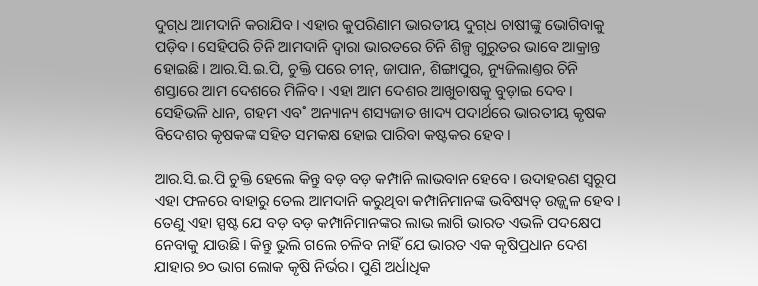ଦୁଗ୍‌ଧ ଆମଦାନି କରାଯିବ। ଏହାର କୁପରିଣାମ ଭାରତୀୟ ଦୁଗ୍‌ଧ ଚାଷୀଙ୍କୁ ଭୋଗିବାକୁ ପଡ଼ିବ। ସେହିପରି ଚିନି ଆମଦାନି ଦ୍ବାରା ଭାରତରେ ଚିନି ଶିଳ୍ପ ଗୁରୁତର ଭାବେ ଆକ୍ରାନ୍ତ ହୋଇଛି। ଆର.ସି.ଇ.ପି, ଚୁକ୍ତି ପରେ ଚୀନ୍‌, ଜାପାନ, ଶିଙ୍ଗାପୁର, ନ୍ୟୁଜିଲାଣ୍ତର ଚିନି ଶସ୍ତାରେ ଆମ ଦେଶରେ ମିଳିବ। ଏହା ଆମ ଦେଶର ଆଖୁଚାଷକୁ ବୁଡ଼ାଇ ଦେବ। ସେହିଭଳି ଧାନ, ଗହମ ଏବ˚ ଅନ୍ୟାନ୍ୟ ଶସ୍ୟଜାତ ଖାଦ୍ୟ ପଦାର୍ଥରେ ଭାରତୀୟ କୃଷକ ବିଦେଶର କୃଷକଙ୍କ ସହିତ ସମକକ୍ଷ ହୋଇ ପାରିବା କଷ୍ଟକର ହେବ।

ଆର.ସି.ଇ.ପି ଚୁକ୍ତି ହେଲେ କିନ୍ତୁ ବଡ଼ ବଡ଼ କମ୍ପାନି ଲାଭବାନ ହେବେ। ଉଦାହରଣ ସ୍ବରୂପ ଏହା ଫଳରେ ବାହାରୁ ତେଲ ଆମଦାନି କରୁଥିବା କମ୍ପାନିମାନଙ୍କ ଭବିଷ୍ୟତ୍‌ ଉଜ୍ଜ୍ବଳ ହେବ। ତେଣୁ ଏହା ସ୍ପଷ୍ଟ ଯେ ବଡ଼ ବଡ଼ କମ୍ପାନିମାନଙ୍କର ଲାଭ ଲାଗି ଭାରତ ଏଭଳି ପଦକ୍ଷେପ ନେବାକୁ ଯାଉଛି। କିନ୍ତୁ ଭୁଲି ଗଲେ ଚଳିବ ନାହିଁ ଯେ ଭାରତ ଏକ କୃଷିପ୍ରଧାନ ଦେଶ ଯାହାର ୭୦ ଭାଗ ଲୋକ କୃଷି ନିର୍ଭର। ପୁଣି ଅର୍ଧାଧିକ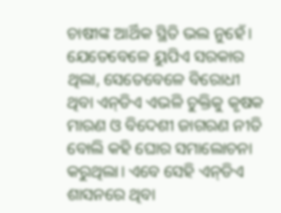ଚାଷୀଙ୍କ ଆର୍ଥିକ ସ୍ଥିତି ଭଲ ନୁହେଁ। ଯେତେବେଳେ ୟୁପିଏ ସରକାର ଥିଲା, ସେତେବେଳେ ବିରୋଧୀ ଥିବା ଏନ୍‌ଡିଏ ଏଭଳି ଚୁକ୍ତିକୁ କୃଷକ ମାରଣ ଓ ବିଦେଶୀ ଜାଗରଣ ନୀତି ବୋଲି କହି ଘୋର ସମାଲୋଚନା କରୁଥିଲା। ଏବେ ସେହି ଏନ୍‌ଡିଏ ଶାସନରେ ଥିବା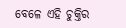ବେଳେ ଏହି ଚୁକ୍ତିର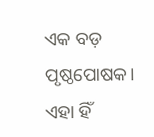ଏକ ବଡ଼ ପୃଷ୍ଠପୋଷକ। ଏହା ହିଁ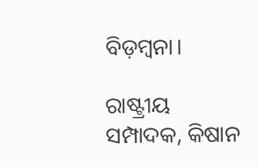ବିଡ଼ମ୍ବନା।

ରାଷ୍ଟ୍ରୀୟ ସମ୍ପାଦକ, କିଷାନ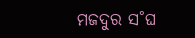ମଜଦୁର ସ˚ଘ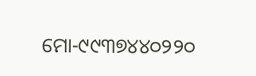ମୋ-୯୯୩୭୪୪୦୨୨୦